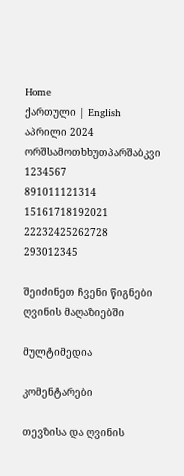Home
ქართული | English
აპრილი 2024
ორშსამოთხხუთპარშაბკვი
1234567
891011121314
15161718192021
22232425262728
293012345

შეიძინეთ ჩვენი წიგნები ღვინის მაღაზიებში

მულტიმედია

კომენტარები

თევზისა და ღვინის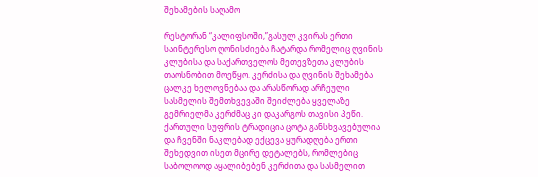შეხამების საღამო

რესტორან “კალიფსოში,”გასულ კვირას ერთი საინტერესო ღონისძიება ჩატარდა რომელიც ღვინის კლუბისა და საქართველოს მეთევზეთა კლუბის თაოსნობით მოეწყო. კერძისა და ღვინის შეხამება ცალკე ხელოვნებაა და არასწორად არჩეული სასმელის შემთხვევაში შეიძლება ყველაზე გემრიელმა კერძმაც კი დაკარგოს თავისი პეწი. ქართული სუფრის ტრადიცია ცოტა განსხვავებულია და ჩვენში ნაკლებად ექცევა ყურადღება ერთი შეხედვით ისეთ მცირე დეტალებს, რომლებიც საბოლოოდ აყალიბებენ კერძითა და სასმელით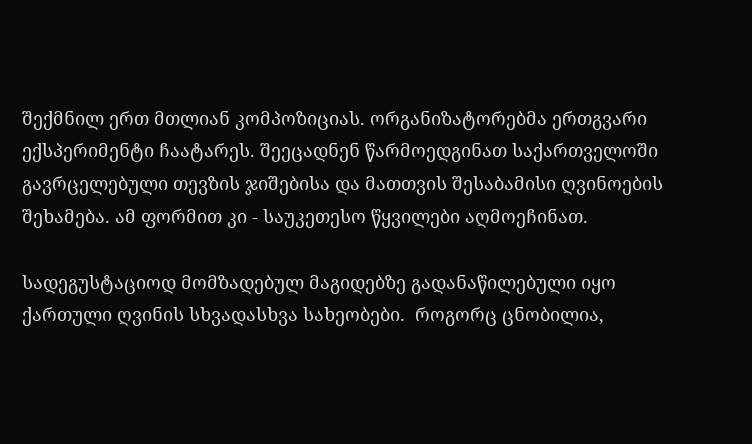შექმნილ ერთ მთლიან კომპოზიციას. ორგანიზატორებმა ერთგვარი ექსპერიმენტი ჩაატარეს. შეეცადნენ წარმოედგინათ საქართველოში გავრცელებული თევზის ჯიშებისა და მათთვის შესაბამისი ღვინოების შეხამება. ამ ფორმით კი - საუკეთესო წყვილები აღმოეჩინათ.

სადეგუსტაციოდ მომზადებულ მაგიდებზე გადანაწილებული იყო ქართული ღვინის სხვადასხვა სახეობები.  როგორც ცნობილია,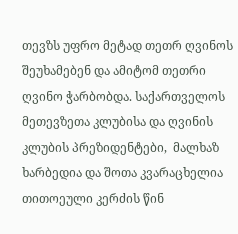თევზს უფრო მეტად თეთრ ღვინოს შეუხამებენ და ამიტომ თეთრი ღვინო ჭარბობდა. საქართველოს  მეთევზეთა კლუბისა და ღვინის კლუბის პრეზიდენტები,  მალხაზ ხარბედია და შოთა კვარაცხელია თითოეული კერძის წინ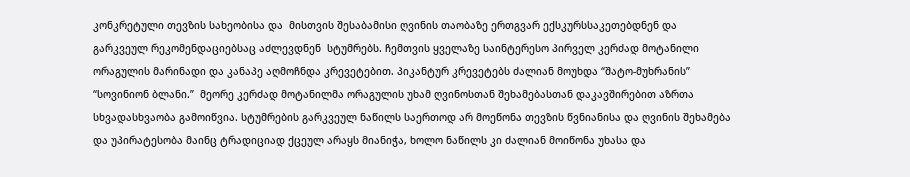კონკრეტული თევზის სახეობისა და  მისთვის შესაბამისი ღვინის თაობაზე ერთგვარ ექსკურსსაკეთებდნენ და გარკვეულ რეკომენდაციებსაც აძლევდნენ  სტუმრებს. ჩემთვის ყველაზე საინტერესო პირველ კერძად მოტანილი ორაგულის მარინადი და კანაპე აღმოჩნდა კრევეტებით. პიკანტურ კრევეტებს ძალიან მოუხდა “შატო-მუხრანის” “სოვინიონ ბლანი.”  მეორე კერძად მოტანილმა ორაგულის უხამ ღვინოსთან შეხამებასთან დაკავშირებით აზრთა სხვადასხვაობა გამოიწვია. სტუმრების გარკვეულ ნაწილს საერთოდ არ მოეწონა თევზის წვნიანისა და ღვინის შეხამება და უპირატესობა მაინც ტრადიციად ქცეულ არაყს მიანიჭა, ხოლო ნაწილს კი ძალიან მოიწონა უხასა და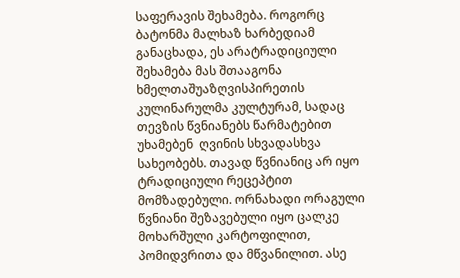საფერავის შეხამება. როგორც ბატონმა მალხაზ ხარბედიამ განაცხადა, ეს არატრადიციული შეხამება მას შთააგონა ხმელთაშუაზღვისპირეთის კულინარულმა კულტურამ, სადაც თევზის წვნიანებს წარმატებით უხამებენ  ღვინის სხვადასხვა სახეობებს. თავად წვნიანიც არ იყო ტრადიციული რეცეპტით მომზადებული. ორნახადი ორაგული წვნიანი შეზავებული იყო ცალკე მოხარშული კარტოფილით, პომიდვრითა და მწვანილით. ასე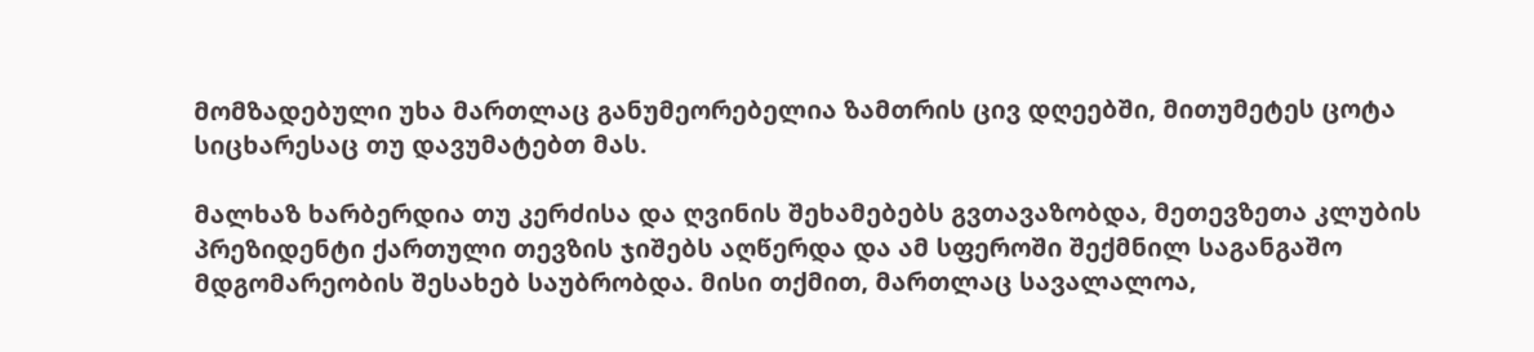მომზადებული უხა მართლაც განუმეორებელია ზამთრის ცივ დღეებში, მითუმეტეს ცოტა სიცხარესაც თუ დავუმატებთ მას.

მალხაზ ხარბერდია თუ კერძისა და ღვინის შეხამებებს გვთავაზობდა, მეთევზეთა კლუბის პრეზიდენტი ქართული თევზის ჯიშებს აღწერდა და ამ სფეროში შექმნილ საგანგაშო მდგომარეობის შესახებ საუბრობდა. მისი თქმით, მართლაც სავალალოა,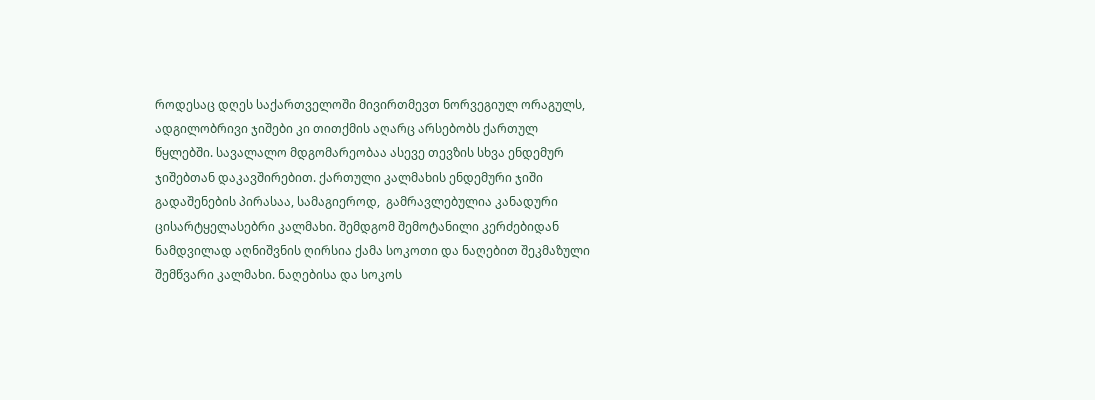როდესაც დღეს საქართველოში მივირთმევთ ნორვეგიულ ორაგულს, ადგილობრივი ჯიშები კი თითქმის აღარც არსებობს ქართულ წყლებში. სავალალო მდგომარეობაა ასევე თევზის სხვა ენდემურ ჯიშებთან დაკავშირებით. ქართული კალმახის ენდემური ჯიში გადაშენების პირასაა, სამაგიეროდ,  გამრავლებულია კანადური ცისარტყელასებრი კალმახი. შემდგომ შემოტანილი კერძებიდან ნამდვილად აღნიშვნის ღირსია ქამა სოკოთი და ნაღებით შეკმაზული შემწვარი კალმახი. ნაღებისა და სოკოს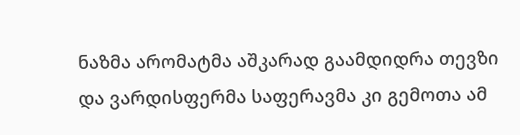ნაზმა არომატმა აშკარად გაამდიდრა თევზი და ვარდისფერმა საფერავმა კი გემოთა ამ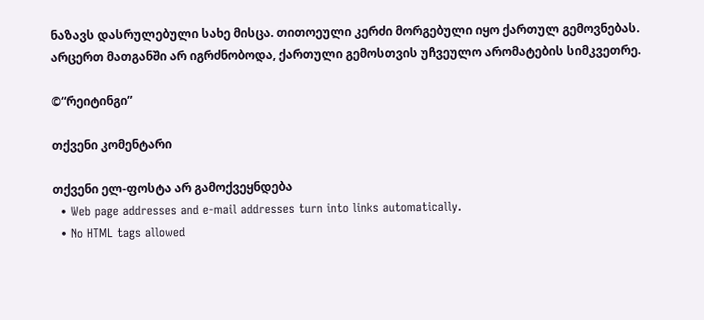ნაზავს დასრულებული სახე მისცა. თითოეული კერძი მორგებული იყო ქართულ გემოვნებას. არცერთ მათგანში არ იგრძნობოდა, ქართული გემოსთვის უჩვეულო არომატების სიმკვეთრე.

©“რეიტინგი”

თქვენი კომენტარი

თქვენი ელ-ფოსტა არ გამოქვეყნდება
  • Web page addresses and e-mail addresses turn into links automatically.
  • No HTML tags allowed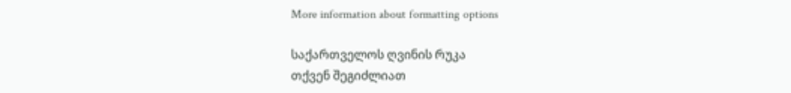More information about formatting options

საქართველოს ღვინის რუკა
თქვენ შეგიძლიათ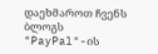დაეხმაროთ ჩვენს ბლოგს "PayPal"-ის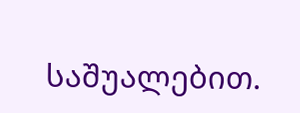საშუალებით.